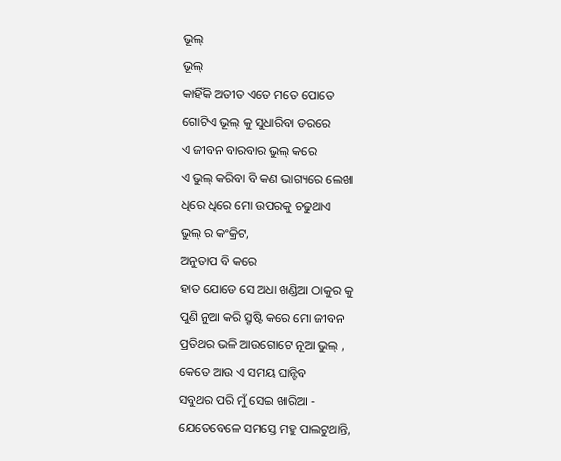ଭୂଲ୍
ଭୂଲ୍
କାହିଁକି ଅତୀତ ଏତେ ମତେ ପୋତେ
ଗୋଟିଏ ଭୂଲ୍ କୁ ସୁଧାରିବା ଡରରେ
ଏ ଜୀବନ ବାରବାର ଭୁଲ୍ କରେ
ଏ ଭୁଲ୍ କରିବା ବି କଣ ଭାଗ୍ୟରେ ଲେଖା
ଧିରେ ଧିରେ ମୋ ଉପରକୁ ଚଢୁଥାଏ
ଭୁଲ୍ ର କଂକ୍ରିଟ,
ଅନୁତାପ ବି କରେ
ହାତ ଯୋଡେ ସେ ଅଧା ଖଣ୍ଡିଆ ଠାକୁର କୁ
ପୁଣି ନୁଆ କରି ସ୍ରୃଷ୍ଟି କରେ ମୋ ଜୀବନ
ପ୍ରତିଥର ଭଳି ଆଉଗୋଟେ ନୂଆ ଭୁଲ୍ ,
କେତେ ଆଉ ଏ ସମୟ ଘାନ୍ଟିବ
ସବୁଥର ପରି ମୁଁ ସେଇ ଖାରିଆ -
ଯେତେବେଳେ ସମସ୍ତେ ମହୁ ପାଲଟୁଥାନ୍ତି,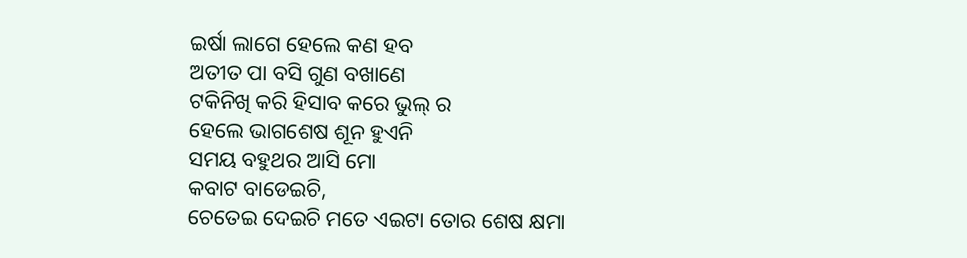ଇର୍ଷା ଲାଗେ ହେଲେ କଣ ହବ
ଅତୀତ ପା ବସି ଗୁଣ ବଖାଣେ
ଟକିନିଖି କରି ହିସାବ କରେ ଭୁଲ୍ ର
ହେଲେ ଭାଗଶେଷ ଶୂନ ହୁଏନି
ସମୟ ବହୁଥର ଆସି ମୋ
କବାଟ ବାଡେଇଚି,
ଚେତେଇ ଦେଇଚି ମତେ ଏଇଟା ତୋର ଶେଷ କ୍ଷମା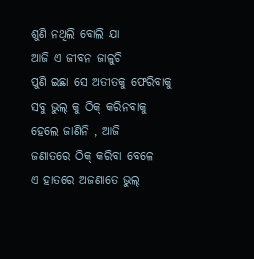ଶୁଣି ନଥିଲି ବୋଲି ଯା
ଆଜି ଏ ଜୀବନ ଜାଳୁଚି
ପୁଣି ଇଛା ସେ ଅତୀତକୁ ଫେରିବାକୁ
ସବୁ ଭୁଲ୍ କୁ ଠିକ୍ କରିନବାକୁ
ହେଲେ ଜାଣିନି , ଆଜି
ଜଣାତରେ ଠିକ୍ କରିବା ବେଳେ
ଏ ହାତରେ ଅଜଣାତେ ଭୁଲ୍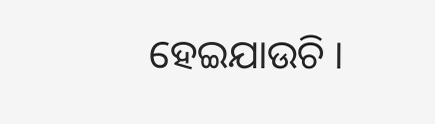ହେଇଯାଉଚି ।